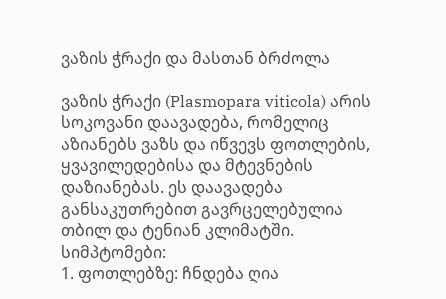ვაზის ჭრაქი და მასთან ბრძოლა

ვაზის ჭრაქი (Plasmopara viticola) არის სოკოვანი დაავადება, რომელიც აზიანებს ვაზს და იწვევს ფოთლების, ყვავილედებისა და მტევნების დაზიანებას. ეს დაავადება განსაკუთრებით გავრცელებულია თბილ და ტენიან კლიმატში.
სიმპტომები:
1. ფოთლებზე: ჩნდება ღია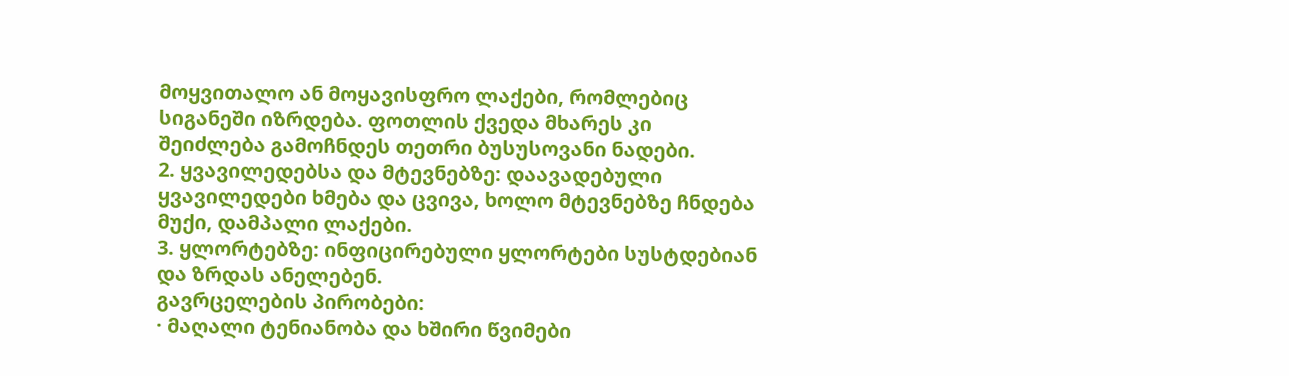მოყვითალო ან მოყავისფრო ლაქები, რომლებიც სიგანეში იზრდება. ფოთლის ქვედა მხარეს კი შეიძლება გამოჩნდეს თეთრი ბუსუსოვანი ნადები.
2. ყვავილედებსა და მტევნებზე: დაავადებული ყვავილედები ხმება და ცვივა, ხოლო მტევნებზე ჩნდება მუქი, დამპალი ლაქები.
3. ყლორტებზე: ინფიცირებული ყლორტები სუსტდებიან და ზრდას ანელებენ.
გავრცელების პირობები:
· მაღალი ტენიანობა და ხშირი წვიმები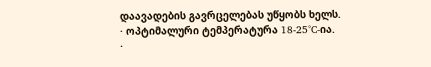დაავადების გავრცელებას უწყობს ხელს.
· ოპტიმალური ტემპერატურა 18-25°C-ია.
·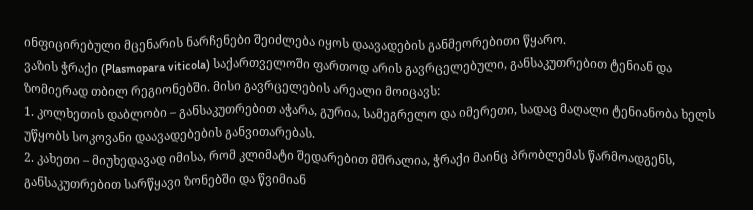ინფიცირებული მცენარის ნარჩენები შეიძლება იყოს დაავადების განმეორებითი წყარო.
ვაზის ჭრაქი (Plasmopara viticola) საქართველოში ფართოდ არის გავრცელებული, განსაკუთრებით ტენიან და ზომიერად თბილ რეგიონებში. მისი გავრცელების არეალი მოიცავს:
1. კოლხეთის დაბლობი – განსაკუთრებით აჭარა, გურია, სამეგრელო და იმერეთი, სადაც მაღალი ტენიანობა ხელს უწყობს სოკოვანი დაავადებების განვითარებას.
2. კახეთი – მიუხედავად იმისა, რომ კლიმატი შედარებით მშრალია, ჭრაქი მაინც პრობლემას წარმოადგენს, განსაკუთრებით სარწყავი ზონებში და წვიმიან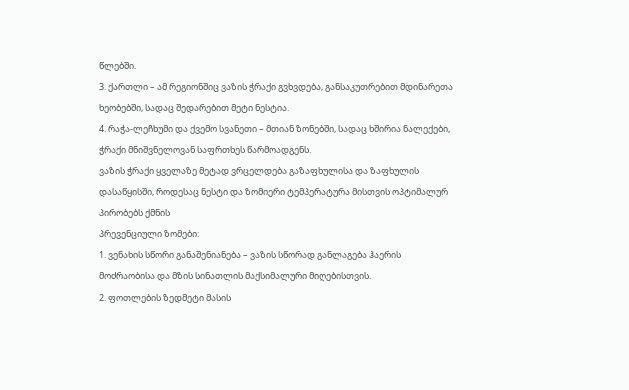წლებში.
3. ქართლი – ამ რეგიონშიც ვაზის ჭრაქი გვხვდება, განსაკუთრებით მდინარეთა ხეობებში, სადაც შედარებით მეტი ნესტია.
4. რაჭა-ლეჩხუმი და ქვემო სვანეთი – მთიან ზონებში, სადაც ხშირია ნალექები, ჭრაქი მნიშვნელოვან საფრთხეს წარმოადგენს.
ვაზის ჭრაქი ყველაზე მეტად ვრცელდება გაზაფხულისა და ზაფხულის დასაწყისში, როდესაც ნესტი და ზომიერი ტემპერატურა მისთვის ოპტიმალურ პირობებს ქმნის
პრევენციული ზომები:
1. ვენახის სწორი განაშენიანება – ვაზის სწორად განლაგება ჰაერის მოძრაობისა და მზის სინათლის მაქსიმალური მიღებისთვის.
2. ფოთლების ზედმეტი მასის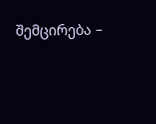შემცირება –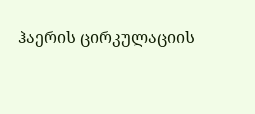ჰაერის ცირკულაციის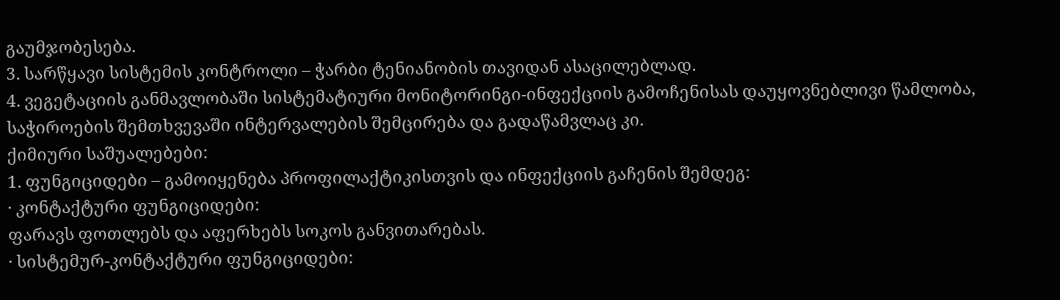გაუმჯობესება.
3. სარწყავი სისტემის კონტროლი – ჭარბი ტენიანობის თავიდან ასაცილებლად.
4. ვეგეტაციის განმავლობაში სისტემატიური მონიტორინგი-ინფექციის გამოჩენისას დაუყოვნებლივი წამლობა, საჭიროების შემთხვევაში ინტერვალების შემცირება და გადაწამვლაც კი.
ქიმიური საშუალებები:
1. ფუნგიციდები – გამოიყენება პროფილაქტიკისთვის და ინფექციის გაჩენის შემდეგ:
· კონტაქტური ფუნგიციდები:
ფარავს ფოთლებს და აფერხებს სოკოს განვითარებას.
· სისტემურ-კონტაქტური ფუნგიციდები: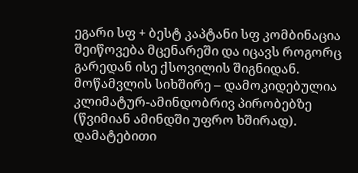ეგარი სფ + ბესტ კაპტანი სფ კომბინაცია
შეიწოვება მცენარეში და იცავს როგორც გარედან ისე ქსოვილის შიგნიდან.
მოწამვლის სიხშირე – დამოკიდებულია კლიმატურ-ამინდობრივ პირობებზე (წვიმიან ამინდში უფრო ხშირად).
დამატებითი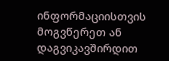ინფორმაციისთვის მოგვწერეთ ან დაგვიკავშირდით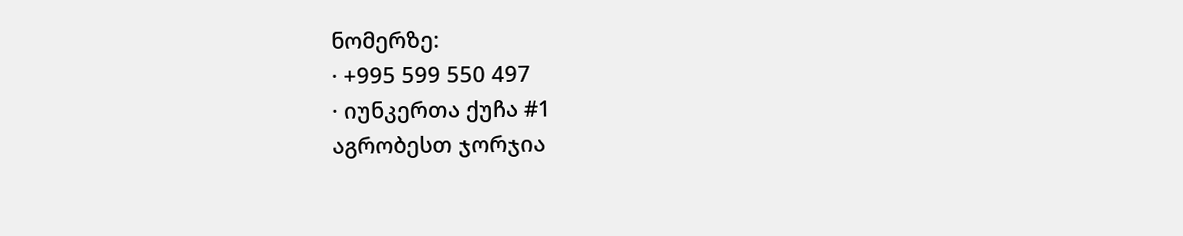ნომერზე:
· +995 599 550 497
· იუნკერთა ქუჩა #1
აგრობესთ ჯორჯია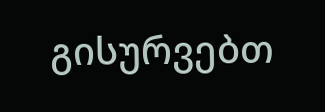გისურვებთ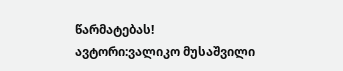წარმატებას!
ავტორი:ვალიკო მუსაშვილი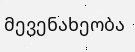მევენახეობა